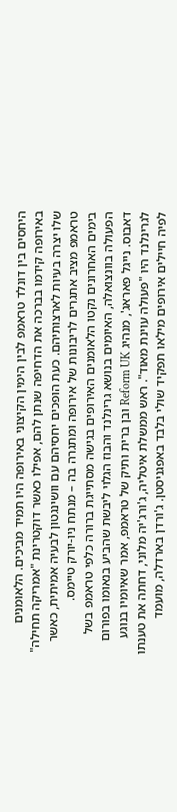היחסים בין דונלד טראמפ לבין הימין הקיצוני באירופה היו תמיד מביכים. הלאומנים באירופה קידמו בברכה את הדחיפה שנתן להם, אפילו כאשר דוקטרינת "אמריקה תחילה" שלו יצרה בעיות לארצותיהם. כעת הופכים יחסיהם עם וושינגטון לבעיה אמיתית, כאשר טראמפ מציב אתגרים לריבונות של אירופה ומתגרה בה – מנתח ניו-יורק טיימס.
בימים האחרונים נקטו הלאומנים האירופים בגישה מסתייגת ברורה כלפי טראמפ בשל הפעולה בוונצואלה, האיומים בנושא גרינלנד והבוז הגלוי ליבשת שהביע בנאומו בפורום דאבוס. נייגל פאראג', מנהיג Reform UK ובן ברית ותיק של טראמפ, אמר שאיומיו בנוגע לגרינלנד היו "פעולה עוינת מאוד". ראש ממשלת איטליה, ג'ורג'יה מלוני, דחתה את טענתו לפיה חיילים אירופים מילאו תפקיד שולי בלבד באפגניסטן. ג'ורדן בארדלה, מועמד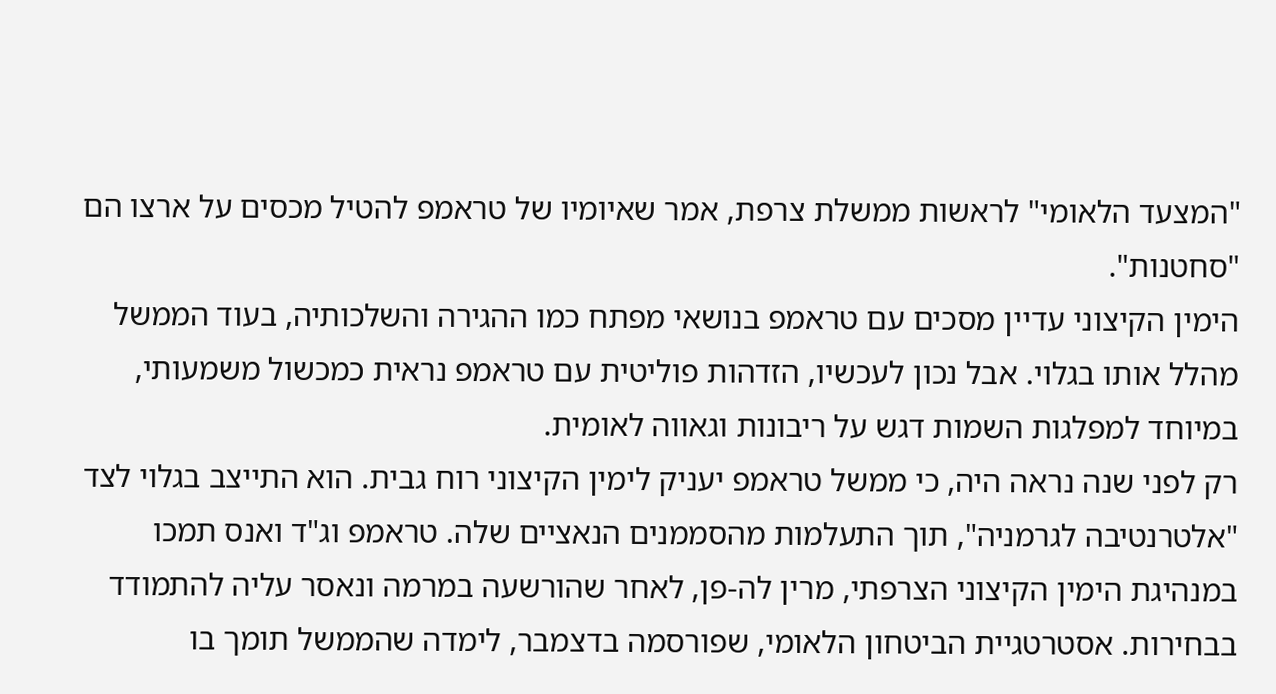"המצעד הלאומי" לראשות ממשלת צרפת, אמר שאיומיו של טראמפ להטיל מכסים על ארצו הם "סחטנות".
הימין הקיצוני עדיין מסכים עם טראמפ בנושאי מפתח כמו ההגירה והשלכותיה, בעוד הממשל מהלל אותו בגלוי. אבל נכון לעכשיו, הזדהות פוליטית עם טראמפ נראית כמכשול משמעותי, במיוחד למפלגות השמות דגש על ריבונות וגאווה לאומית.
רק לפני שנה נראה היה, כי ממשל טראמפ יעניק לימין הקיצוני רוח גבית. הוא התייצב בגלוי לצד "אלטרנטיבה לגרמניה", תוך התעלמות מהסממנים הנאציים שלה. טראמפ וג"ד ואנס תמכו במנהיגת הימין הקיצוני הצרפתי, מרין לה-פן, לאחר שהורשעה במרמה ונאסר עליה להתמודד בבחירות. אסטרטגיית הביטחון הלאומי, שפורסמה בדצמבר, לימדה שהממשל תומך בו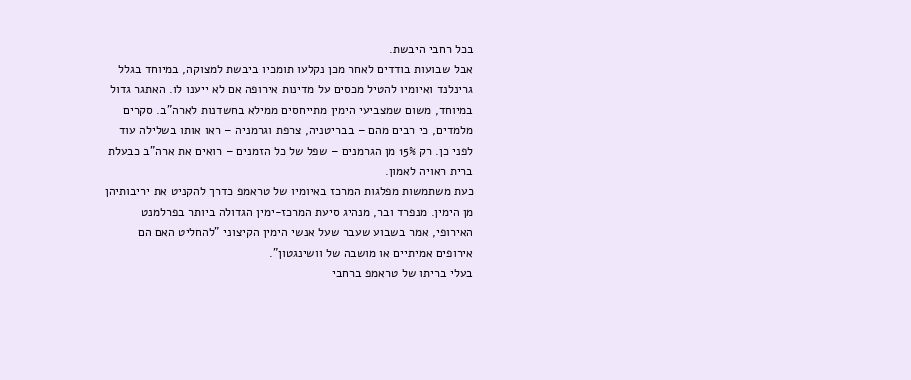בכל רחבי היבשת.
אבל שבועות בודדים לאחר מכן נקלעו תומכיו ביבשת למצוקה, במיוחד בגלל גרינלנד ואיומיו להטיל מכסים על מדינות אירופה אם לא ייענו לו. האתגר גדול במיוחד, משום שמצביעי הימין מתייחסים ממילא בחשדנות לארה"ב. סקרים מלמדים, כי רבים מהם – בבריטניה, צרפת וגרמניה – ראו אותו בשלילה עוד לפני כן. רק 15% מן הגרמנים – שפל של כל הזמנים – רואים את ארה"ב כבעלת ברית ראויה לאמון.
כעת משתמשות מפלגות המרכז באיומיו של טראמפ כדרך להקניט את יריבותיהן מן הימין. מנפרד ובר, מנהיג סיעת המרכז-ימין הגדולה ביותר בפרלמנט האירופי, אמר בשבוע שעבר שעל אנשי הימין הקיצוני "להחליט האם הם אירופים אמיתיים או מושבה של וושינגטון".
בעלי בריתו של טראמפ ברחבי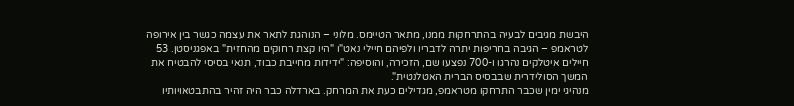היבשת מגיבים לבעיה בהתרחקות ממנו, מתאר הטיימס. מלוני – הנוהגת לתאר את עצמה כגשר בין אירופה לטראמפ – הגיבה בחריפות יתרה לדבריו ולפיהם חיילי נאט"ו "היו קצת רחוקים מהחזית" באפגניסטן. 53 חיילים איטלקים נהרגו ו-700 נפצעו שם, הזכירה, והוסיפה: "ידידות מחייבת כבוד, תנאי בסיסי להבטיח את המשך הסולידרית שבבסיס הברית האטלנטית".
מנהיגי ימין שכבר התרחקו מטראמפ, מגדילים כעת את המרחק. בארדלה כבר היה זהיר בהתבטאויותיו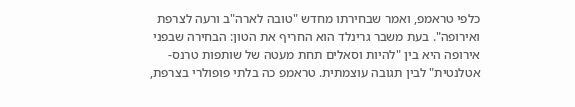כלפי טראמפ, ואמר שבחירתו מחדש "טובה לארה"ב ורעה לצרפת ואירופה". בעת משבר גרינלד הוא החריף את הטון: הבחירה שבפני אירופה היא בין "להיות וסאלים תחת מעטה של שותפות טרנס-אטלנטית" לבין תגובה עוצמתית. טראמפ כה בלתי פופולרי בצרפת,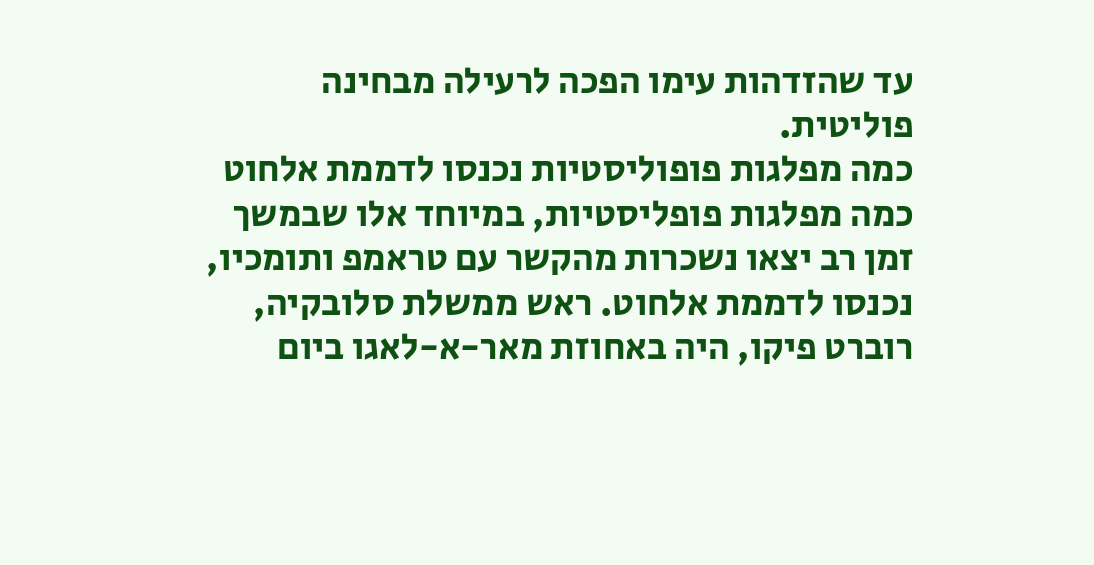עד שהזדהות עימו הפכה לרעילה מבחינה פוליטית.
כמה מפלגות פופוליסטיות נכנסו לדממת אלחוט
כמה מפלגות פופליסטיות, במיוחד אלו שבמשך זמן רב יצאו נשכרות מהקשר עם טראמפ ותומכיו, נכנסו לדממת אלחוט. ראש ממשלת סלובקיה, רוברט פיקו, היה באחוזת מאר-א-לאגו ביום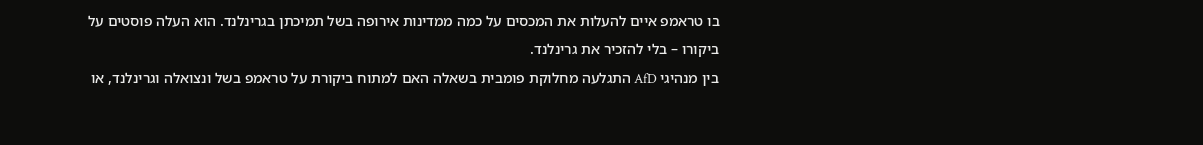בו טראמפ איים להעלות את המכסים על כמה ממדינות אירופה בשל תמיכתן בגרינלנד. הוא העלה פוסטים על ביקורו – בלי להזכיר את גרינלנד.
בין מנהיגי AfD התגלעה מחלוקת פומבית בשאלה האם למתוח ביקורת על טראמפ בשל ונצואלה וגרינלנד, או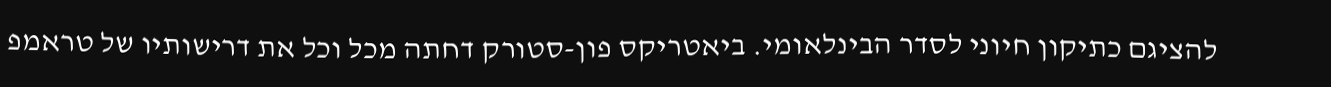להציגם כתיקון חיוני לסדר הבינלאומי. ביאטריקס פון-סטורק דחתה מכל וכל את דרישותיו של טראמפ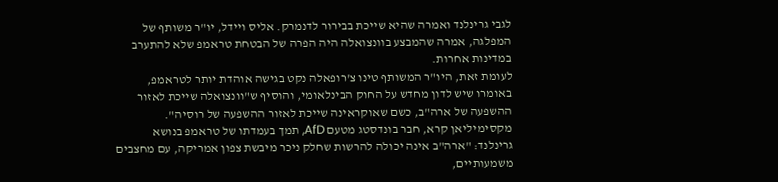לגבי גרינלנד ואמרה שהיא שייכת בבירור לדנמרק. אליס ויידל, יו"ר משותף של המפלגה, אמרה שהמבצע בוונצואלה היה הפרה של הבטחת טראמפ שלא להתערב במדינות אחרות.
לעומת זאת, היו"ר המשותף טינו צ'רופאלה נקט בגישה אוהדת יותר לטראמפ, באומרו שיש לדון מחדש על החוק הבינלאומי, והוסיף ש"וונצואלה שייכת לאזור ההשפעה של ארה"ב, כשם שאוקראינה שייכת לאזור ההשפעה של רוסיה". מקסימיליאן קרא, חבר בונדסטג מטעם AfD, תמך בעמדתו של טראמפ בנושא גרינלנד: "ארה"ב אינה יכולה להרשות שחלק ניכר מיבשת צפון אמריקה, עם מחצבים משמעותיים,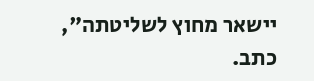יישאר מחוץ לשליטתה", כתב.